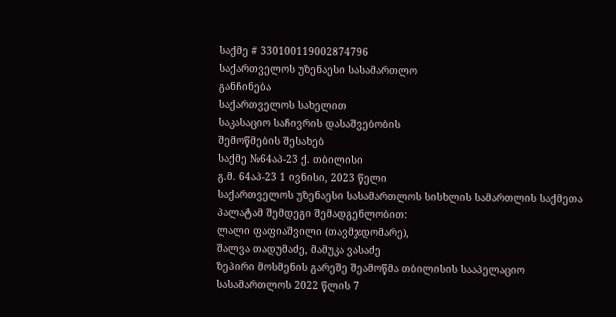საქმე # 330100119002874796
საქართველოს უზენაესი სასამართლო
განჩინება
საქართველოს სახელით
საკასაციო საჩივრის დასაშვებობის
შემოწმების შესახებ
საქმე №64აპ-23 ქ. თბილისი
გ.მ. 64აპ-23 1 ივნისი, 2023 წელი
საქართველოს უზენაესი სასამართლოს სისხლის სამართლის საქმეთა
პალატამ შემდეგი შემადგენლობით:
ლალი ფაფიაშვილი (თავმჯდომარე),
შალვა თადუმაძე, მამუკა ვასაძე
ზეპირი მოსმენის გარეშე შეამოწმა თბილისის სააპელაციო სასამართლოს 2022 წლის 7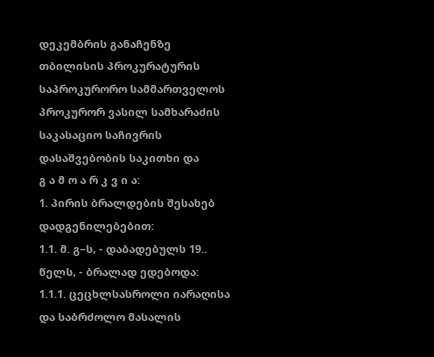დეკემბრის განაჩენზე თბილისის პროკურატურის საპროკურორო სამმართველოს პროკურორ ვასილ სამხარაძის საკასაციო საჩივრის დასაშვებობის საკითხი და
გ ა მ ო ა რ კ ვ ი ა:
1. პირის ბრალდების შესახებ დადგენილებებით:
1.1. მ. გ–ს, - დაბადებულს 19.. წელს, - ბრალად ედებოდა:
1.1.1. ცეცხლსასროლი იარაღისა და საბრძოლო მასალის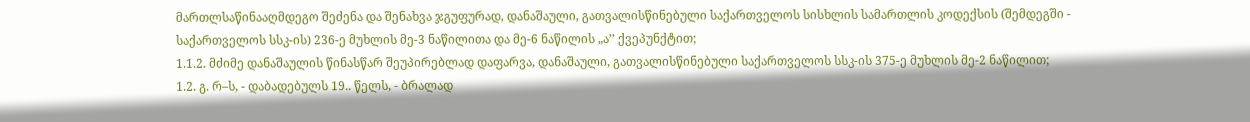მართლსაწინააღმდეგო შეძენა და შენახვა ჯგუფურად, დანაშაული, გათვალისწინებული საქართველოს სისხლის სამართლის კოდექსის (შემდეგში - საქართველოს სსკ-ის) 236-ე მუხლის მე-3 ნაწილითა და მე-6 ნაწილის „ა’’ ქვეპუნქტით;
1.1.2. მძიმე დანაშაულის წინასწარ შეუპირებლად დაფარვა, დანაშაული, გათვალისწინებული საქართველოს სსკ-ის 375-ე მუხლის მე-2 ნაწილით;
1.2. გ. რ–ს, - დაბადებულს 19.. წელს, - ბრალად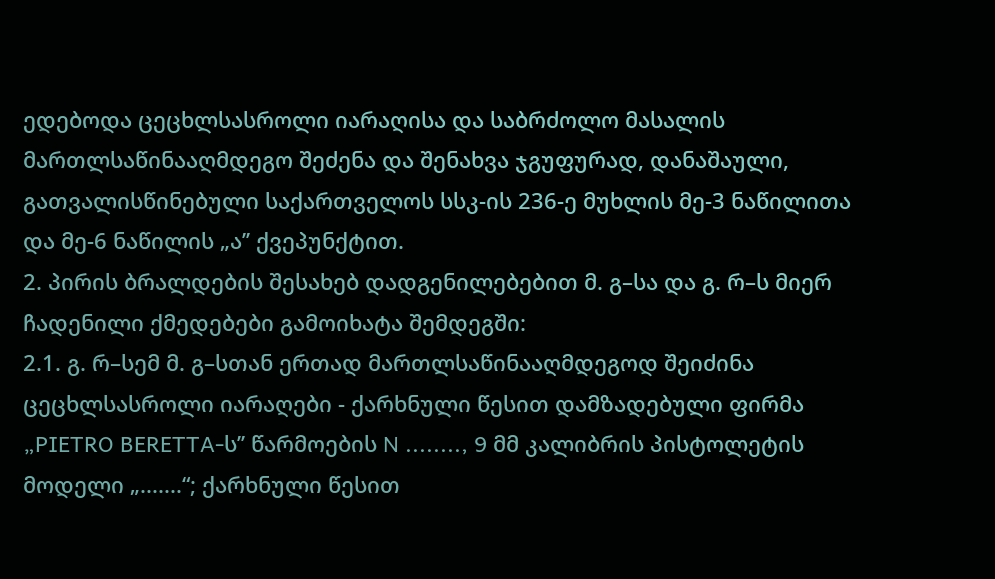ედებოდა ცეცხლსასროლი იარაღისა და საბრძოლო მასალის მართლსაწინააღმდეგო შეძენა და შენახვა ჯგუფურად, დანაშაული, გათვალისწინებული საქართველოს სსკ-ის 236-ე მუხლის მე-3 ნაწილითა და მე-6 ნაწილის „ა’’ ქვეპუნქტით.
2. პირის ბრალდების შესახებ დადგენილებებით მ. გ–სა და გ. რ–ს მიერ ჩადენილი ქმედებები გამოიხატა შემდეგში:
2.1. გ. რ–სემ მ. გ–სთან ერთად მართლსაწინააღმდეგოდ შეიძინა ცეცხლსასროლი იარაღები - ქარხნული წესით დამზადებული ფირმა „PIETRO BERETTA-ს’’ წარმოების N ........, 9 მმ კალიბრის პისტოლეტის მოდელი „.......“; ქარხნული წესით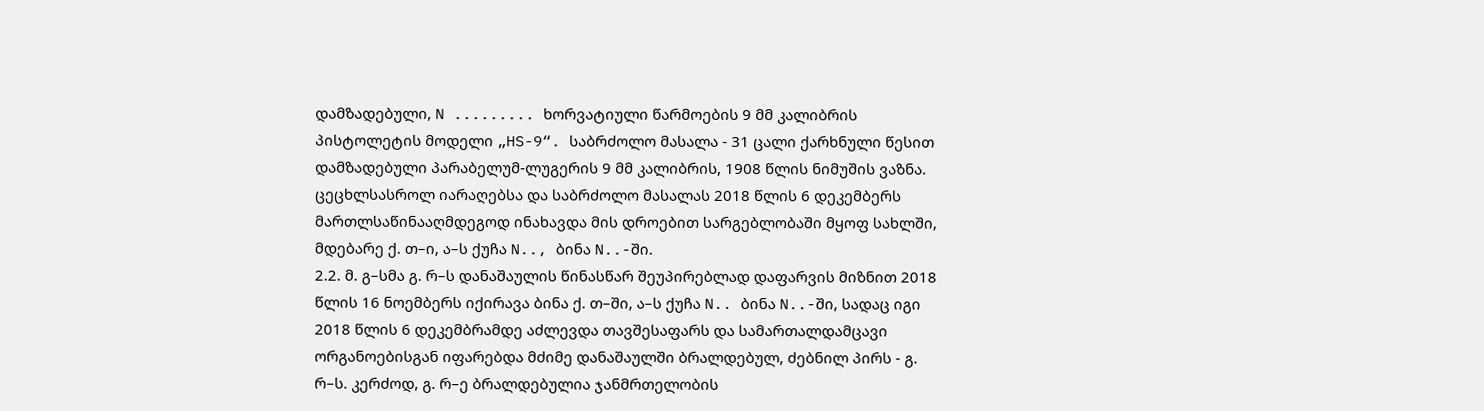დამზადებული, N ......... ხორვატიული წარმოების 9 მმ კალიბრის პისტოლეტის მოდელი „HS-9“. საბრძოლო მასალა - 31 ცალი ქარხნული წესით დამზადებული პარაბელუმ-ლუგერის 9 მმ კალიბრის, 1908 წლის ნიმუშის ვაზნა. ცეცხლსასროლ იარაღებსა და საბრძოლო მასალას 2018 წლის 6 დეკემბერს მართლსაწინააღმდეგოდ ინახავდა მის დროებით სარგებლობაში მყოფ სახლში, მდებარე ქ. თ–ი, ა–ს ქუჩა N.., ბინა N..-ში.
2.2. მ. გ–სმა გ. რ–ს დანაშაულის წინასწარ შეუპირებლად დაფარვის მიზნით 2018 წლის 16 ნოემბერს იქირავა ბინა ქ. თ–ში, ა–ს ქუჩა N.. ბინა N..-ში, სადაც იგი 2018 წლის 6 დეკემბრამდე აძლევდა თავშესაფარს და სამართალდამცავი ორგანოებისგან იფარებდა მძიმე დანაშაულში ბრალდებულ, ძებნილ პირს - გ. რ–ს. კერძოდ, გ. რ–ე ბრალდებულია ჯანმრთელობის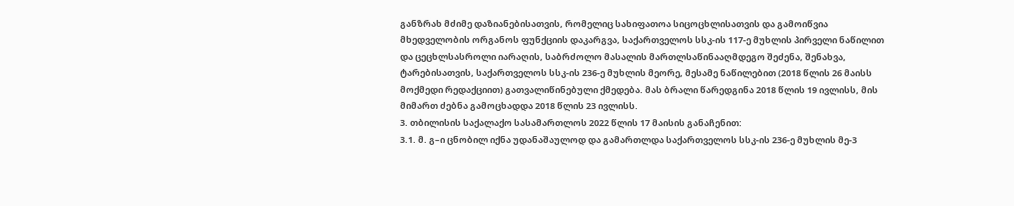განზრახ მძიმე დაზიანებისათვის, რომელიც სახიფათოა სიცოცხლისათვის და გამოიწვია მხედველობის ორგანოს ფუნქციის დაკარგვა, საქართველოს სსკ-ის 117-ე მუხლის პირველი ნაწილით და ცეცხლსასროლი იარაღის, საბრძოლო მასალის მართლსაწინააღმდეგო შეძენა, შენახვა, ტარებისათვის, საქართველოს სსკ-ის 236-ე მუხლის მეორე, მესამე ნაწილებით (2018 წლის 26 მაისს მოქმედი რედაქციით) გათვალიწინებული ქმედება. მას ბრალი წარედგინა 2018 წლის 19 ივლისს, მის მიმართ ძებნა გამოცხადდა 2018 წლის 23 ივლისს.
3. თბილისის საქალაქო სასამართლოს 2022 წლის 17 მაისის განაჩენით:
3.1. მ. გ–ი ცნობილ იქნა უდანაშაულოდ და გამართლდა საქართველოს სსკ-ის 236-ე მუხლის მე-3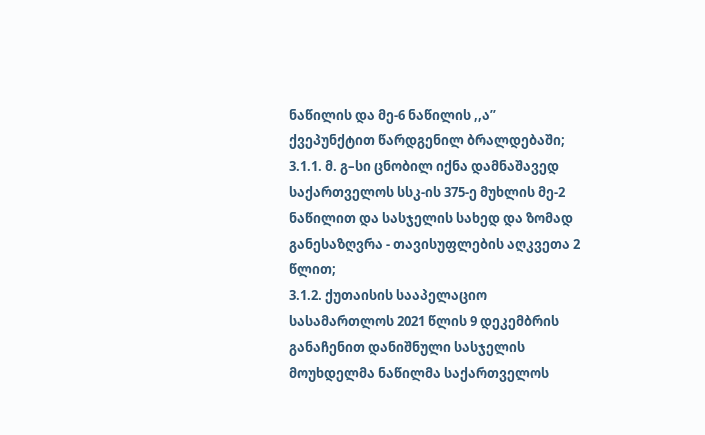ნაწილის და მე-6 ნაწილის ,,ა’’ ქვეპუნქტით წარდგენილ ბრალდებაში;
3.1.1. მ. გ–სი ცნობილ იქნა დამნაშავედ საქართველოს სსკ-ის 375-ე მუხლის მე-2 ნაწილით და სასჯელის სახედ და ზომად განესაზღვრა - თავისუფლების აღკვეთა 2 წლით;
3.1.2. ქუთაისის სააპელაციო სასამართლოს 2021 წლის 9 დეკემბრის განაჩენით დანიშნული სასჯელის მოუხდელმა ნაწილმა საქართველოს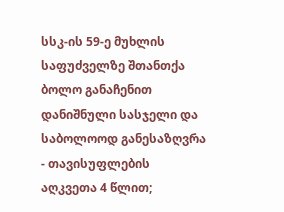სსკ-ის 59-ე მუხლის საფუძველზე შთანთქა ბოლო განაჩენით დანიშნული სასჯელი და საბოლოოდ განესაზღვრა - თავისუფლების აღკვეთა 4 წლით;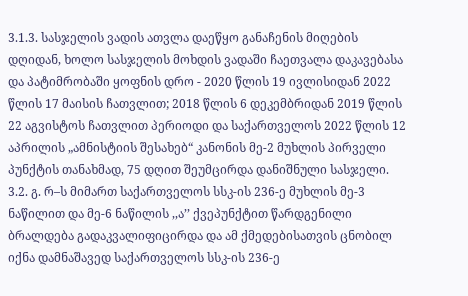3.1.3. სასჯელის ვადის ათვლა დაეწყო განაჩენის მიღების დღიდან, ხოლო სასჯელის მოხდის ვადაში ჩაეთვალა დაკავებასა და პატიმრობაში ყოფნის დრო - 2020 წლის 19 ივლისიდან 2022 წლის 17 მაისის ჩათვლით; 2018 წლის 6 დეკემბრიდან 2019 წლის 22 აგვისტოს ჩათვლით პერიოდი და საქართველოს 2022 წლის 12 აპრილის „ამნისტიის შესახებ“ კანონის მე-2 მუხლის პირველი პუნქტის თანახმად, 75 დღით შეუმცირდა დანიშნული სასჯელი.
3.2. გ. რ–ს მიმართ საქართველოს სსკ-ის 236-ე მუხლის მე-3 ნაწილით და მე-6 ნაწილის ,,ა’’ ქვეპუნქტით წარდგენილი ბრალდება გადაკვალიფიცირდა და ამ ქმედებისათვის ცნობილ იქნა დამნაშავედ საქართველოს სსკ-ის 236-ე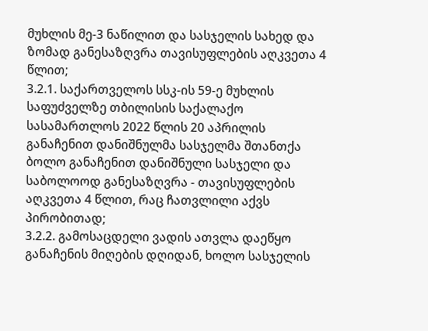მუხლის მე-3 ნაწილით და სასჯელის სახედ და ზომად განესაზღვრა თავისუფლების აღკვეთა 4 წლით;
3.2.1. საქართველოს სსკ-ის 59-ე მუხლის საფუძველზე თბილისის საქალაქო სასამართლოს 2022 წლის 20 აპრილის განაჩენით დანიშნულმა სასჯელმა შთანთქა ბოლო განაჩენით დანიშნული სასჯელი და საბოლოოდ განესაზღვრა - თავისუფლების აღკვეთა 4 წლით, რაც ჩათვლილი აქვს პირობითად;
3.2.2. გამოსაცდელი ვადის ათვლა დაეწყო განაჩენის მიღების დღიდან, ხოლო სასჯელის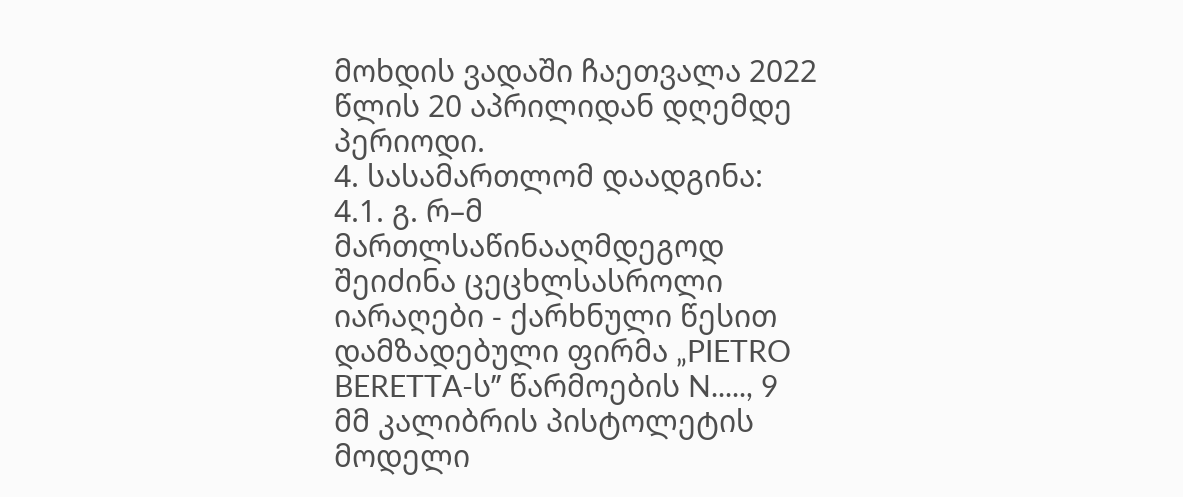მოხდის ვადაში ჩაეთვალა 2022 წლის 20 აპრილიდან დღემდე პერიოდი.
4. სასამართლომ დაადგინა:
4.1. გ. რ–მ მართლსაწინააღმდეგოდ შეიძინა ცეცხლსასროლი იარაღები - ქარხნული წესით დამზადებული ფირმა „PIETRO BERETTA-ს’’ წარმოების N....., 9 მმ კალიბრის პისტოლეტის მოდელი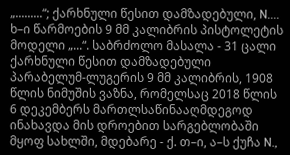„.........“; ქარხნული წესით დამზადებული, N.... ხ–ი წარმოების 9 მმ კალიბრის პისტოლეტის მოდელი „...“. საბრძოლო მასალა - 31 ცალი ქარხნული წესით დამზადებული პარაბელუმ-ლუგერის 9 მმ კალიბრის, 1908 წლის ნიმუშის ვაზნა, რომელსაც 2018 წლის 6 დეკემბერს მართლსაწინააღმდეგოდ ინახავდა მის დროებით სარგებლობაში მყოფ სახლში, მდებარე - ქ. თ–ი, ა–ს ქუჩა N.,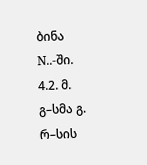ბინა N..-ში.
4.2. მ. გ–სმა გ. რ–სის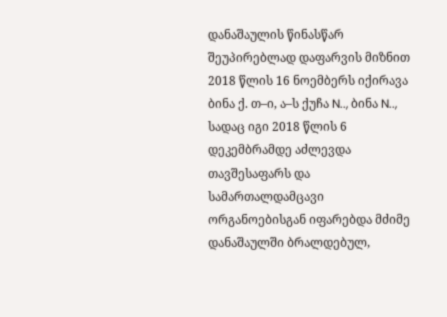დანაშაულის წინასწარ შეუპირებლად დაფარვის მიზნით 2018 წლის 16 ნოემბერს იქირავა ბინა ქ. თ–ი, ა–ს ქუჩა N.., ბინა N.., სადაც იგი 2018 წლის 6 დეკემბრამდე აძლევდა თავშესაფარს და სამართალდამცავი ორგანოებისგან იფარებდა მძიმე დანაშაულში ბრალდებულ,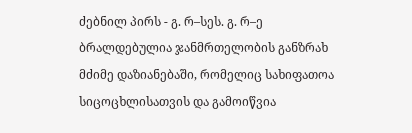ძებნილ პირს - გ. რ–სეს. გ. რ–ე ბრალდებულია ჯანმრთელობის განზრახ მძიმე დაზიანებაში, რომელიც სახიფათოა სიცოცხლისათვის და გამოიწვია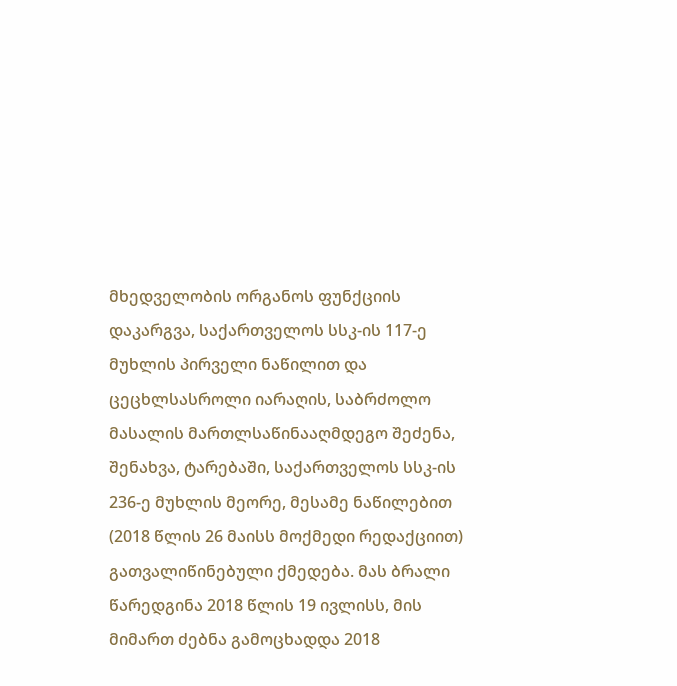მხედველობის ორგანოს ფუნქციის დაკარგვა, საქართველოს სსკ-ის 117-ე მუხლის პირველი ნაწილით და ცეცხლსასროლი იარაღის, საბრძოლო მასალის მართლსაწინააღმდეგო შეძენა, შენახვა, ტარებაში, საქართველოს სსკ-ის 236-ე მუხლის მეორე, მესამე ნაწილებით (2018 წლის 26 მაისს მოქმედი რედაქციით) გათვალიწინებული ქმედება. მას ბრალი წარედგინა 2018 წლის 19 ივლისს, მის მიმართ ძებნა გამოცხადდა 2018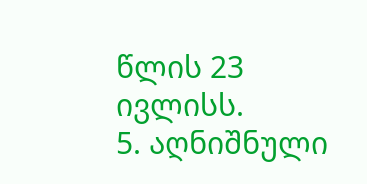წლის 23 ივლისს.
5. აღნიშნული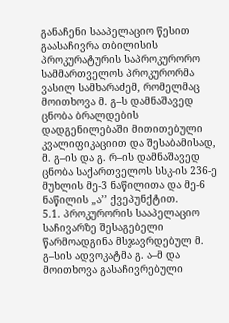განაჩენი სააპელაციო წესით გაასაჩივრა თბილისის პროკურატურის საპროკურორო სამმართველოს პროკურორმა ვასილ სამხარაძემ, რომელმაც მოითხოვა მ. გ–ს დამნაშავედ ცნობა ბრალდების დადგენილებაში მითითებული კვალიფიკაციით და შესაბამისად, მ. გ–ის და გ. რ–ის დამნაშავედ ცნობა საქართველოს სსკ-ის 236-ე მუხლის მე-3 ნაწილითა და მე-6 ნაწილის „ა’’ ქვეპუნქტით.
5.1. პროკურორის სააპელაციო საჩივარზე შესაგებელი წარმოადგინა მსჯავრდებულ მ. გ–სის ადვოკატმა გ. ა–მ და მოითხოვა გასაჩივრებული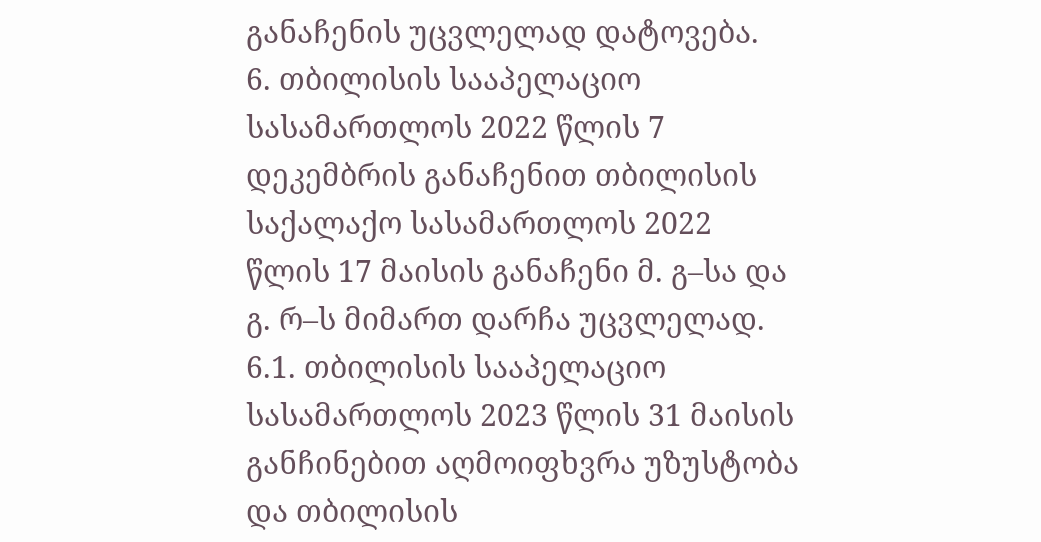განაჩენის უცვლელად დატოვება.
6. თბილისის სააპელაციო სასამართლოს 2022 წლის 7 დეკემბრის განაჩენით თბილისის საქალაქო სასამართლოს 2022 წლის 17 მაისის განაჩენი მ. გ–სა და გ. რ–ს მიმართ დარჩა უცვლელად.
6.1. თბილისის სააპელაციო სასამართლოს 2023 წლის 31 მაისის განჩინებით აღმოიფხვრა უზუსტობა და თბილისის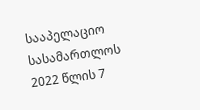სააპელაციო სასამართლოს 2022 წლის 7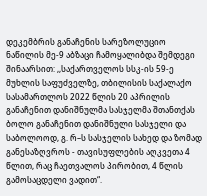დეკემბრის განაჩენის სარეზოლუციო ნაწილის მე-9 აბზაცი ჩამოყალიბდა შემდეგი შინაარსით: ,,საქართველოს სსკ-ის 59-ე მუხლის საფუძველზე, თბილისის საქალაქო სასამართლოს 2022 წლის 20 აპრილის განაჩენით დანიშნულმა სასჯელმა შთანთქას ბოლო განაჩენით დანიშნული სასჯელი და საბოლოოდ, გ. რ–ს სასჯელის სახედ და ზომად განესაზღვროს - თავისუფლების აღკვეთა 4 წლით, რაც ჩაეთვალოს პირობით, 4 წლის გამოსაცდელი ვადით“.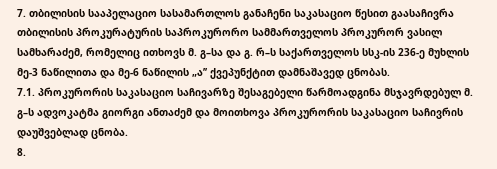7. თბილისის სააპელაციო სასამართლოს განაჩენი საკასაციო წესით გაასაჩივრა თბილისის პროკურატურის საპროკურორო სამმართველოს პროკურორ ვასილ სამხარაძემ, რომელიც ითხოვს მ. გ–სა და გ. რ–ს საქართველოს სსკ-ის 236-ე მუხლის მე-3 ნაწილითა და მე-6 ნაწილის „ა’’ ქვეპუნქტით დამნაშავედ ცნობას.
7.1. პროკურორის საკასაციო საჩივარზე შესაგებელი წარმოადგინა მსჯავრდებულ მ. გ–ს ადვოკატმა გიორგი ანთაძემ და მოითხოვა პროკურორის საკასაციო საჩივრის დაუშვებლად ცნობა.
8.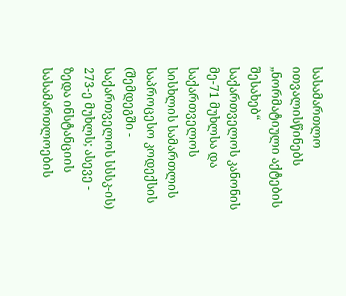სასამართლო ითვალისწინებს „ნორმატიული აქტების შესახებ“ საქართველოს კანონის მე-71 მუხლსა და საქართველოს სისხლის სამართლის საპროცესო კოდექსის (შემდეგში - საქართველოს სსსკ-ის) 273-ე მუხლს; ასევე - ზედა ინსტანციის სასამართლოების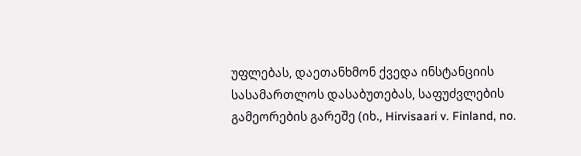უფლებას, დაეთანხმონ ქვედა ინსტანციის სასამართლოს დასაბუთებას, საფუძვლების გამეორების გარეშე (იხ., Hirvisaari v. Finland, no.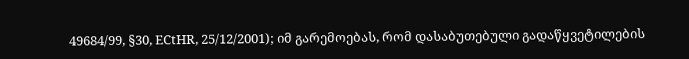49684/99, §30, ECtHR, 25/12/2001); იმ გარემოებას, რომ დასაბუთებული გადაწყვეტილების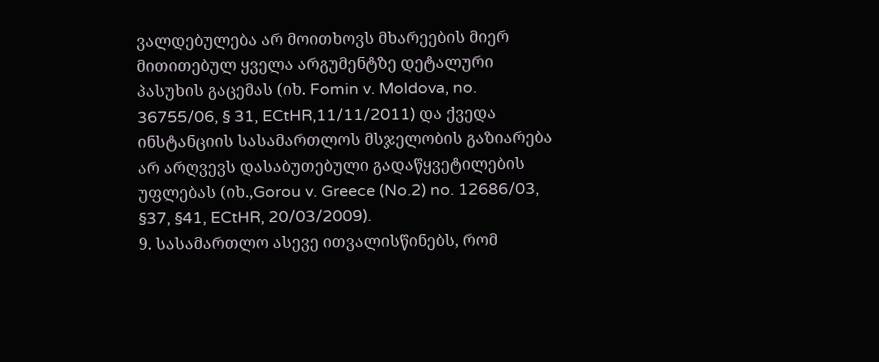ვალდებულება არ მოითხოვს მხარეების მიერ მითითებულ ყველა არგუმენტზე დეტალური პასუხის გაცემას (იხ. Fomin v. Moldova, no. 36755/06, § 31, ECtHR,11/11/2011) და ქვედა ინსტანციის სასამართლოს მსჯელობის გაზიარება არ არღვევს დასაბუთებული გადაწყვეტილების უფლებას (იხ.,Gorou v. Greece (No.2) no. 12686/03, §37, §41, ECtHR, 20/03/2009).
9. სასამართლო ასევე ითვალისწინებს, რომ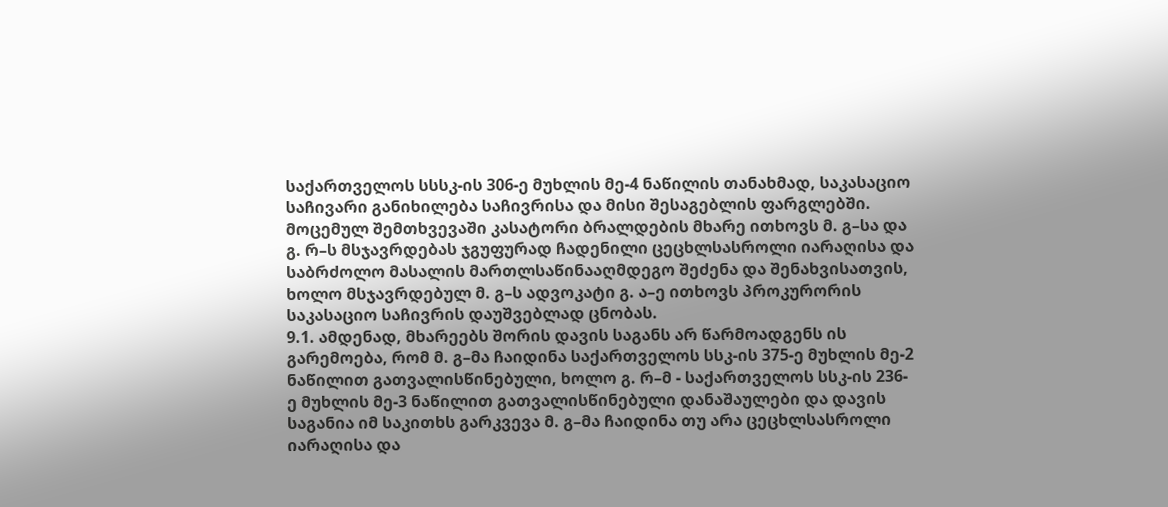საქართველოს სსსკ-ის 306-ე მუხლის მე-4 ნაწილის თანახმად, საკასაციო საჩივარი განიხილება საჩივრისა და მისი შესაგებლის ფარგლებში. მოცემულ შემთხვევაში კასატორი ბრალდების მხარე ითხოვს მ. გ–სა და გ. რ–ს მსჯავრდებას ჯგუფურად ჩადენილი ცეცხლსასროლი იარაღისა და საბრძოლო მასალის მართლსაწინააღმდეგო შეძენა და შენახვისათვის, ხოლო მსჯავრდებულ მ. გ–ს ადვოკატი გ. ა–ე ითხოვს პროკურორის საკასაციო საჩივრის დაუშვებლად ცნობას.
9.1. ამდენად, მხარეებს შორის დავის საგანს არ წარმოადგენს ის გარემოება, რომ მ. გ–მა ჩაიდინა საქართველოს სსკ-ის 375-ე მუხლის მე-2 ნაწილით გათვალისწინებული, ხოლო გ. რ–მ - საქართველოს სსკ-ის 236-ე მუხლის მე-3 ნაწილით გათვალისწინებული დანაშაულები და დავის საგანია იმ საკითხს გარკვევა მ. გ–მა ჩაიდინა თუ არა ცეცხლსასროლი იარაღისა და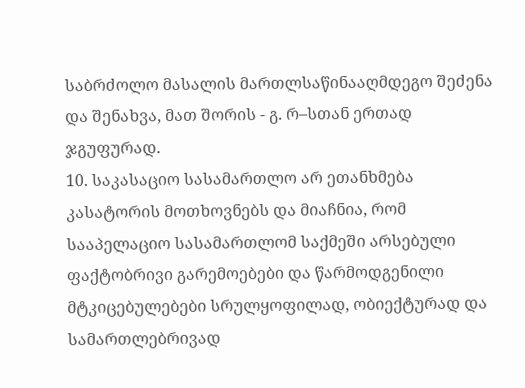საბრძოლო მასალის მართლსაწინააღმდეგო შეძენა და შენახვა, მათ შორის - გ. რ–სთან ერთად ჯგუფურად.
10. საკასაციო სასამართლო არ ეთანხმება კასატორის მოთხოვნებს და მიაჩნია, რომ სააპელაციო სასამართლომ საქმეში არსებული ფაქტობრივი გარემოებები და წარმოდგენილი მტკიცებულებები სრულყოფილად, ობიექტურად და სამართლებრივად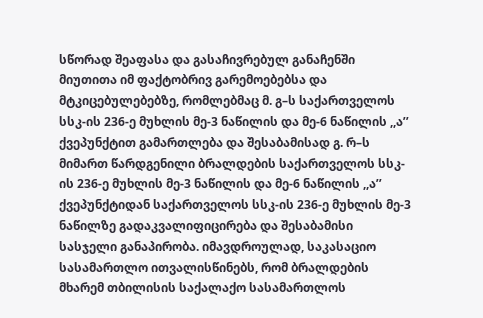სწორად შეაფასა და გასაჩივრებულ განაჩენში მიუთითა იმ ფაქტობრივ გარემოებებსა და მტკიცებულებებზე, რომლებმაც მ. გ–ს საქართველოს სსკ-ის 236-ე მუხლის მე-3 ნაწილის და მე-6 ნაწილის ,,ა’’ ქვეპუნქტით გამართლება და შესაბამისად გ. რ–ს მიმართ წარდგენილი ბრალდების საქართველოს სსკ-ის 236-ე მუხლის მე-3 ნაწილის და მე-6 ნაწილის ,,ა’’ ქვეპუნქტიდან საქართველოს სსკ-ის 236-ე მუხლის მე-3 ნაწილზე გადაკვალიფიცირება და შესაბამისი სასჯელი განაპირობა. იმავდროულად, საკასაციო სასამართლო ითვალისწინებს, რომ ბრალდების მხარემ თბილისის საქალაქო სასამართლოს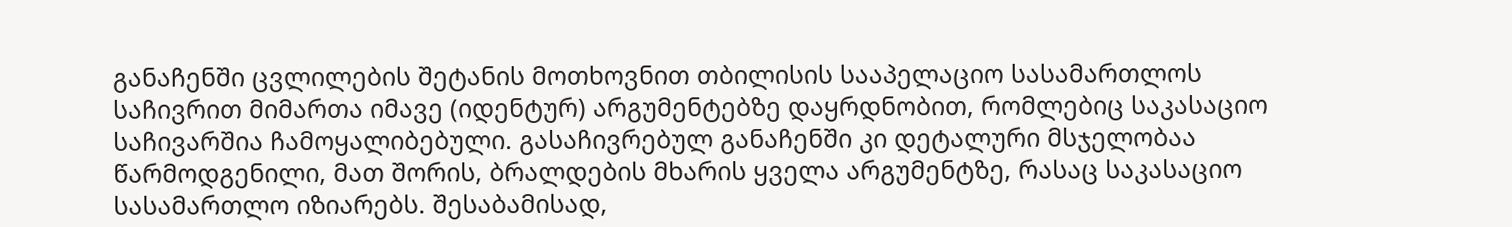განაჩენში ცვლილების შეტანის მოთხოვნით თბილისის სააპელაციო სასამართლოს საჩივრით მიმართა იმავე (იდენტურ) არგუმენტებზე დაყრდნობით, რომლებიც საკასაციო საჩივარშია ჩამოყალიბებული. გასაჩივრებულ განაჩენში კი დეტალური მსჯელობაა წარმოდგენილი, მათ შორის, ბრალდების მხარის ყველა არგუმენტზე, რასაც საკასაციო სასამართლო იზიარებს. შესაბამისად,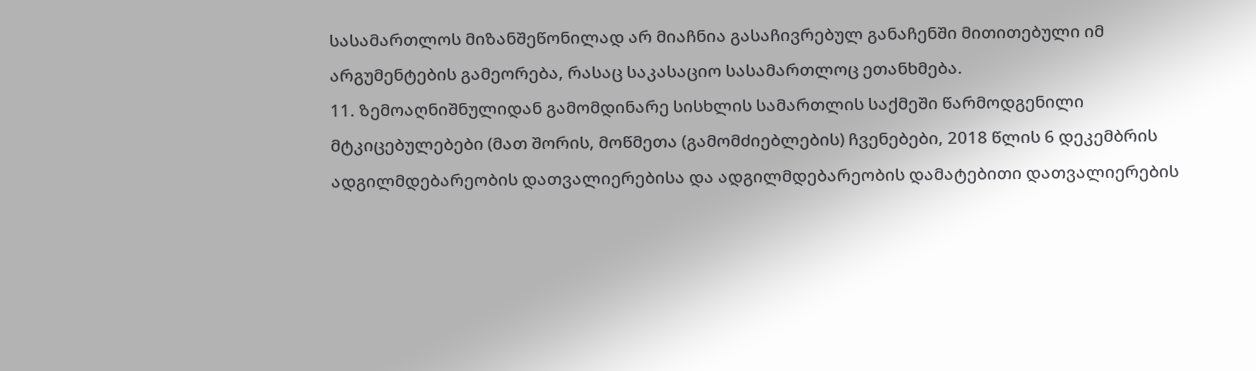სასამართლოს მიზანშეწონილად არ მიაჩნია გასაჩივრებულ განაჩენში მითითებული იმ არგუმენტების გამეორება, რასაც საკასაციო სასამართლოც ეთანხმება.
11. ზემოაღნიშნულიდან გამომდინარე სისხლის სამართლის საქმეში წარმოდგენილი მტკიცებულებები (მათ შორის, მოწმეთა (გამომძიებლების) ჩვენებები, 2018 წლის 6 დეკემბრის ადგილმდებარეობის დათვალიერებისა და ადგილმდებარეობის დამატებითი დათვალიერების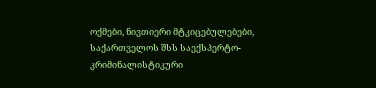ოქმები, ნივთიერი მტკიცებულებები, საქართველოს შსს საექსპერტო-კრიმინალისტიკური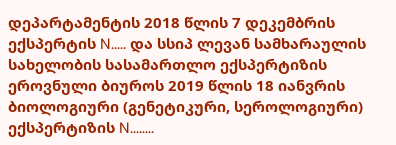დეპარტამენტის 2018 წლის 7 დეკემბრის ექსპერტის N..... და სსიპ ლევან სამხარაულის სახელობის სასამართლო ექსპერტიზის ეროვნული ბიუროს 2019 წლის 18 იანვრის ბიოლოგიური (გენეტიკური, სეროლოგიური) ექსპერტიზის N........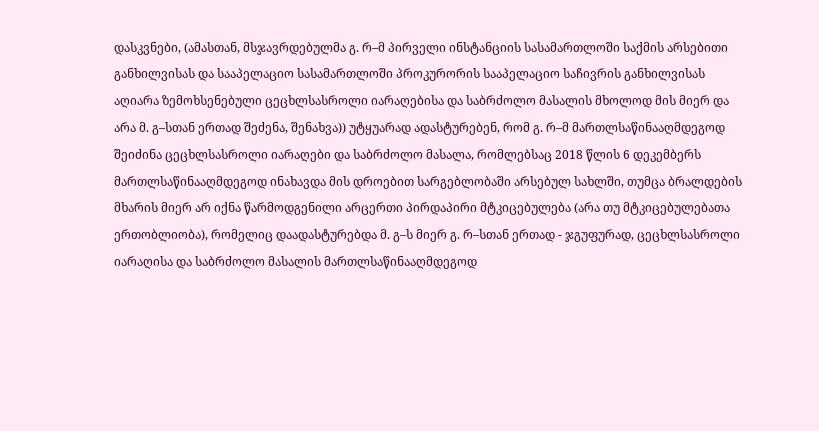დასკვნები, (ამასთან, მსჯავრდებულმა გ. რ–მ პირველი ინსტანციის სასამართლოში საქმის არსებითი განხილვისას და სააპელაციო სასამართლოში პროკურორის სააპელაციო საჩივრის განხილვისას აღიარა ზემოხსენებული ცეცხლსასროლი იარაღებისა და საბრძოლო მასალის მხოლოდ მის მიერ და არა მ. გ–სთან ერთად შეძენა, შენახვა)) უტყუარად ადასტურებენ, რომ გ. რ–მ მართლსაწინააღმდეგოდ შეიძინა ცეცხლსასროლი იარაღები და საბრძოლო მასალა, რომლებსაც 2018 წლის 6 დეკემბერს მართლსაწინააღმდეგოდ ინახავდა მის დროებით სარგებლობაში არსებულ სახლში, თუმცა ბრალდების მხარის მიერ არ იქნა წარმოდგენილი არცერთი პირდაპირი მტკიცებულება (არა თუ მტკიცებულებათა ერთობლიობა), რომელიც დაადასტურებდა მ. გ–ს მიერ გ. რ–სთან ერთად - ჯგუფურად, ცეცხლსასროლი იარაღისა და საბრძოლო მასალის მართლსაწინააღმდეგოდ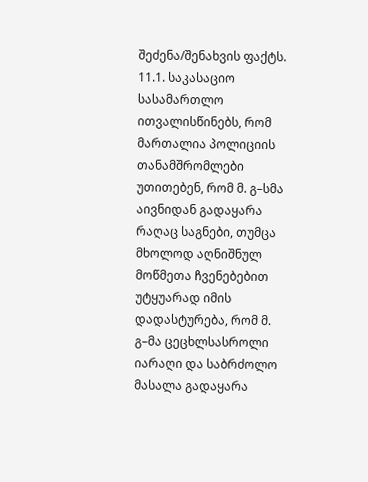შეძენა/შენახვის ფაქტს.
11.1. საკასაციო სასამართლო ითვალისწინებს, რომ მართალია პოლიციის თანამშრომლები უთითებენ, რომ მ. გ–სმა აივნიდან გადაყარა რაღაც საგნები, თუმცა მხოლოდ აღნიშნულ მოწმეთა ჩვენებებით უტყუარად იმის დადასტურება, რომ მ. გ–მა ცეცხლსასროლი იარაღი და საბრძოლო მასალა გადაყარა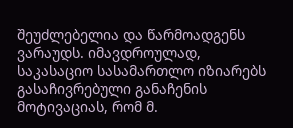შეუძლებელია და წარმოადგენს ვარაუდს. იმავდროულად, საკასაციო სასამართლო იზიარებს გასაჩივრებული განაჩენის მოტივაციას, რომ მ.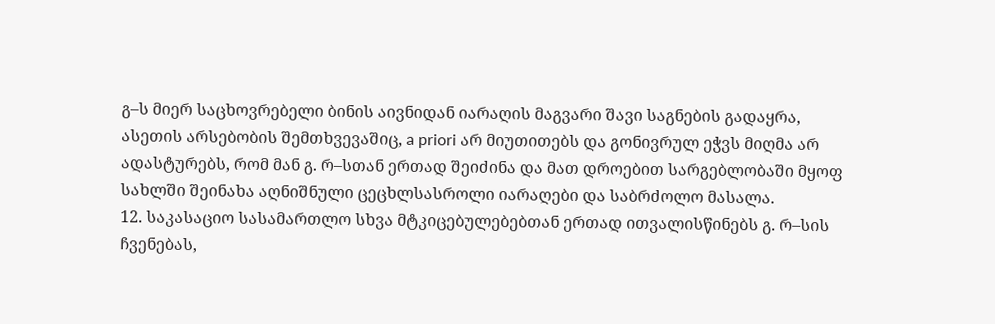გ–ს მიერ საცხოვრებელი ბინის აივნიდან იარაღის მაგვარი შავი საგნების გადაყრა, ასეთის არსებობის შემთხვევაშიც, a priori არ მიუთითებს და გონივრულ ეჭვს მიღმა არ ადასტურებს, რომ მან გ. რ–სთან ერთად შეიძინა და მათ დროებით სარგებლობაში მყოფ სახლში შეინახა აღნიშნული ცეცხლსასროლი იარაღები და საბრძოლო მასალა.
12. საკასაციო სასამართლო სხვა მტკიცებულებებთან ერთად ითვალისწინებს გ. რ–სის ჩვენებას,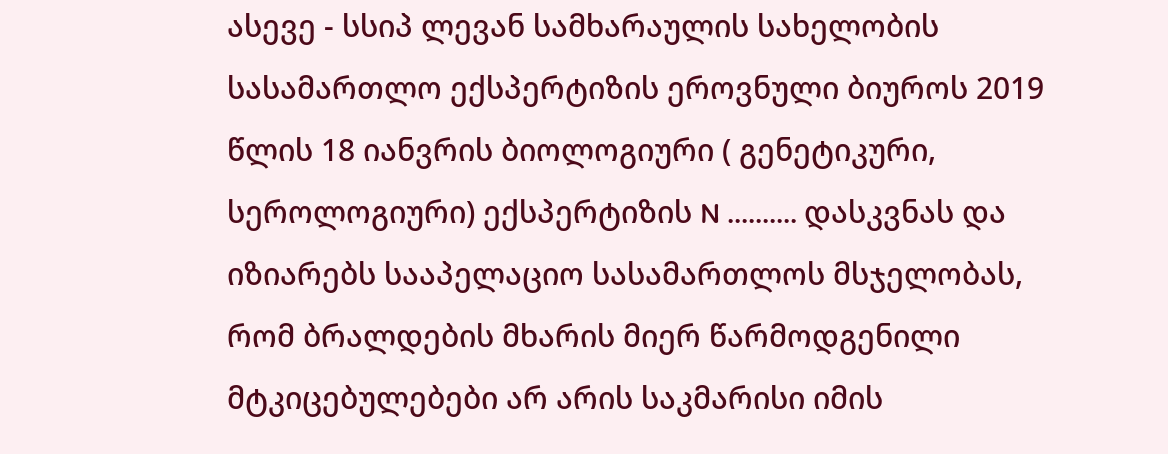ასევე - სსიპ ლევან სამხარაულის სახელობის სასამართლო ექსპერტიზის ეროვნული ბიუროს 2019 წლის 18 იანვრის ბიოლოგიური ( გენეტიკური, სეროლოგიური) ექსპერტიზის N .......... დასკვნას და იზიარებს სააპელაციო სასამართლოს მსჯელობას, რომ ბრალდების მხარის მიერ წარმოდგენილი მტკიცებულებები არ არის საკმარისი იმის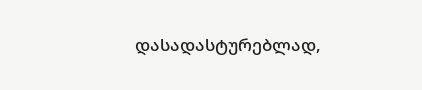დასადასტურებლად,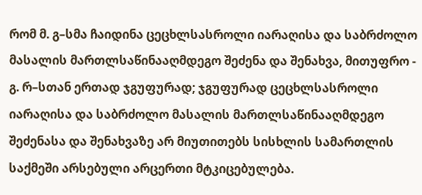რომ მ. გ–სმა ჩაიდინა ცეცხლსასროლი იარაღისა და საბრძოლო მასალის მართლსაწინააღმდეგო შეძენა და შენახვა, მითუფრო - გ. რ–სთან ერთად ჯგუფურად; ჯგუფურად ცეცხლსასროლი იარაღისა და საბრძოლო მასალის მართლსაწინააღმდეგო შეძენასა და შენახვაზე არ მიუთითებს სისხლის სამართლის საქმეში არსებული არცერთი მტკიცებულება.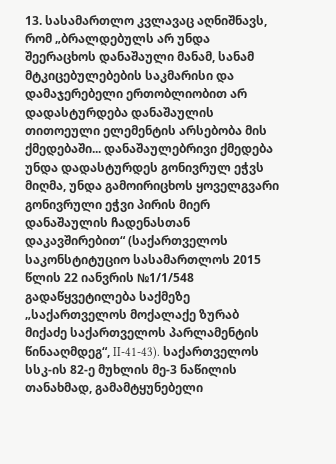13. სასამართლო კვლავაც აღნიშნავს, რომ „ბრალდებულს არ უნდა შეერაცხოს დანაშაული მანამ, სანამ მტკიცებულებების საკმარისი და დამაჯერებელი ერთობლიობით არ დადასტურდება დანაშაულის თითოეული ელემენტის არსებობა მის ქმედებაში... დანაშაულებრივი ქმედება უნდა დადასტურდეს გონივრულ ეჭვს მიღმა, უნდა გამოირიცხოს ყოველგვარი გონივრული ეჭვი პირის მიერ დანაშაულის ჩადენასთან დაკავშირებით“ (საქართველოს საკონსტიტუციო სასამართლოს 2015 წლის 22 იანვრის №1/1/548 გადაწყვეტილება საქმეზე „საქართველოს მოქალაქე ზურაბ მიქაძე საქართველოს პარლამენტის წინააღმდეგ“, II-41-43). საქართველოს სსკ-ის 82-ე მუხლის მე-3 ნაწილის თანახმად, გამამტყუნებელი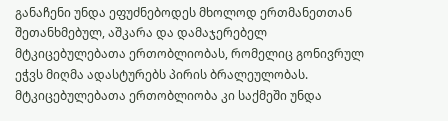განაჩენი უნდა ეფუძნებოდეს მხოლოდ ერთმანეთთან შეთანხმებულ, აშკარა და დამაჯერებელ მტკიცებულებათა ერთობლიობას, რომელიც გონივრულ ეჭვს მიღმა ადასტურებს პირის ბრალეულობას. მტკიცებულებათა ერთობლიობა კი საქმეში უნდა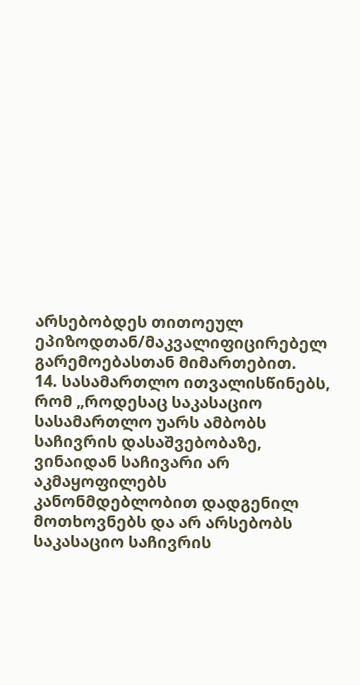არსებობდეს თითოეულ ეპიზოდთან/მაკვალიფიცირებელ გარემოებასთან მიმართებით.
14. სასამართლო ითვალისწინებს, რომ „როდესაც საკასაციო სასამართლო უარს ამბობს საჩივრის დასაშვებობაზე, ვინაიდან საჩივარი არ აკმაყოფილებს კანონმდებლობით დადგენილ მოთხოვნებს და არ არსებობს საკასაციო საჩივრის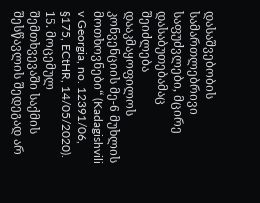დასაშვებობის სამართლებრივი საფუძვლები, მცირე დასაბუთებამაც შეიძლება დააკმაყოფილოს კონვენციის მე-6 მუხლის მოთხოვნები“ (Kadagishvili v Georgia, no. 12391/06, §175, ECtHR, 14/05/2020).
15. მოცემულ შემთხვევაში საქმის შესწავლის შედეგად არ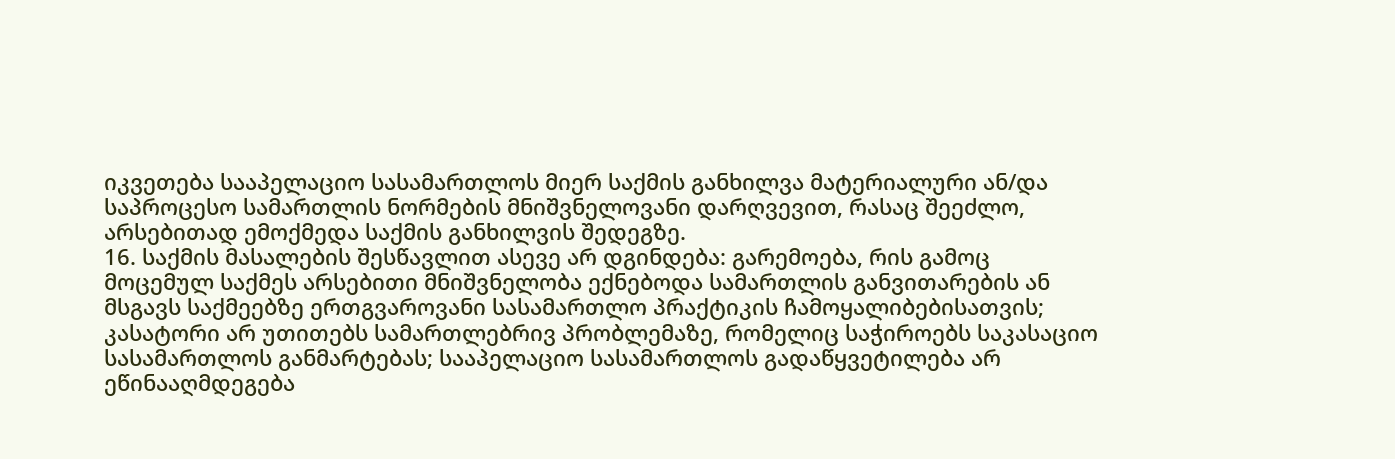იკვეთება სააპელაციო სასამართლოს მიერ საქმის განხილვა მატერიალური ან/და საპროცესო სამართლის ნორმების მნიშვნელოვანი დარღვევით, რასაც შეეძლო, არსებითად ემოქმედა საქმის განხილვის შედეგზე.
16. საქმის მასალების შესწავლით ასევე არ დგინდება: გარემოება, რის გამოც მოცემულ საქმეს არსებითი მნიშვნელობა ექნებოდა სამართლის განვითარების ან მსგავს საქმეებზე ერთგვაროვანი სასამართლო პრაქტიკის ჩამოყალიბებისათვის; კასატორი არ უთითებს სამართლებრივ პრობლემაზე, რომელიც საჭიროებს საკასაციო სასამართლოს განმარტებას; სააპელაციო სასამართლოს გადაწყვეტილება არ ეწინააღმდეგება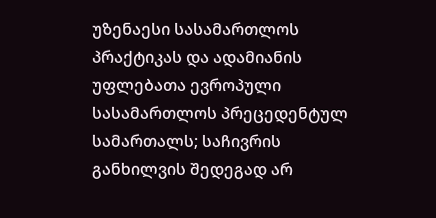უზენაესი სასამართლოს პრაქტიკას და ადამიანის უფლებათა ევროპული სასამართლოს პრეცედენტულ სამართალს; საჩივრის განხილვის შედეგად არ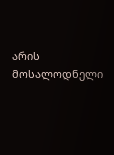არის მოსალოდნელი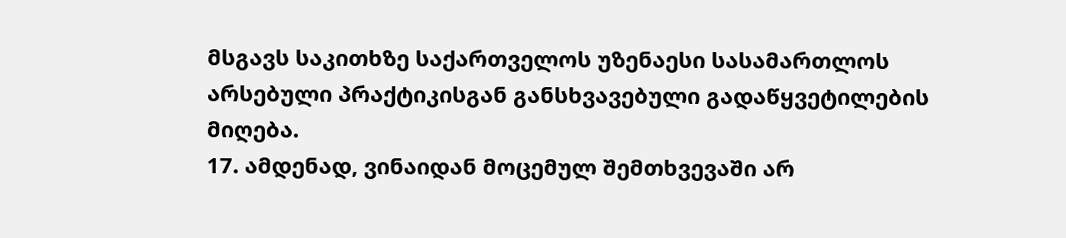მსგავს საკითხზე საქართველოს უზენაესი სასამართლოს არსებული პრაქტიკისგან განსხვავებული გადაწყვეტილების მიღება.
17. ამდენად, ვინაიდან მოცემულ შემთხვევაში არ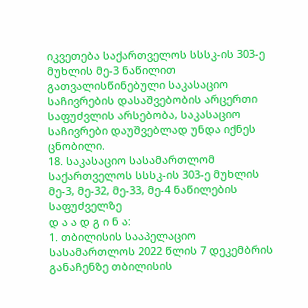იკვეთება საქართველოს სსსკ-ის 303-ე მუხლის მე-3 ნაწილით გათვალისწინებული საკასაციო საჩივრების დასაშვებობის არცერთი საფუძვლის არსებობა, საკასაციო საჩივრები დაუშვებლად უნდა იქნეს ცნობილი.
18. საკასაციო სასამართლომ საქართველოს სსსკ-ის 303-ე მუხლის მე-3, მე-32, მე-33, მე-4 ნაწილების საფუძველზე
დ ა ა დ გ ი ნ ა:
1. თბილისის სააპელაციო სასამართლოს 2022 წლის 7 დეკემბრის განაჩენზე თბილისის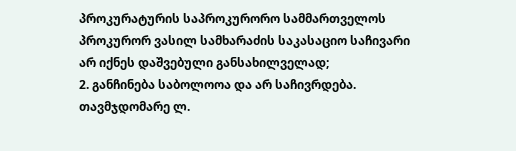პროკურატურის საპროკურორო სამმართველოს პროკურორ ვასილ სამხარაძის საკასაციო საჩივარი არ იქნეს დაშვებული განსახილველად;
2. განჩინება საბოლოოა და არ საჩივრდება.
თავმჯდომარე ლ.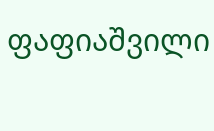ფაფიაშვილი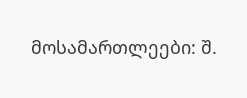მოსამართლეები: შ.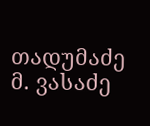თადუმაძე
მ. ვასაძე